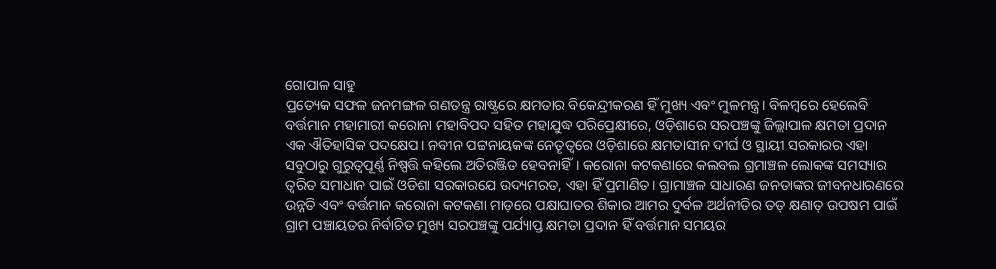ଗୋପାଳ ସାହୁ
ପ୍ରତ୍ୟେକ ସଫଳ ଜନମଙ୍ଗଳ ଗଣତନ୍ତ୍ର ରାଷ୍ଟ୍ରରେ କ୍ଷମତାର ବିକେନ୍ଦ୍ରୀକରଣ ହିଁ ମୁଖ୍ୟ ଏବଂ ମୁଳମନ୍ତ୍ର। ବିଳମ୍ବରେ ହେଲେବି ବର୍ତ୍ତମାନ ମହାମାରୀ କରୋନା ମହାବିପଦ ସହିତ ମହାଯୁଦ୍ଧ ପରିପ୍ରେକ୍ଷୀରେ, ଓଡ଼ିଶାରେ ସରପଞ୍ଚଙ୍କୁ ଜିଲ୍ଲାପାଳ କ୍ଷମତା ପ୍ରଦାନ ଏକ ଐତିହାସିକ ପଦକ୍ଷେପ। ନବୀନ ପଟ୍ଟନାୟକଙ୍କ ନେତୄତ୍ଵରେ ଓଡ଼ିଶାରେ କ୍ଷମତାସୀନ ଦୀର୍ଘ ଓ ସ୍ଥାୟୀ ସରକାରର ଏହା ସବୁଠାରୁ ଗୁରୁତ୍ୱପୂର୍ଣ୍ଣ ନିଷ୍ପତ୍ତି କହିଲେ ଅତିରଞ୍ଜିତ ହେବନାହିଁ। କରୋନା କଟକଣାରେ କଲବଲ ଗ୍ରମାଞ୍ଚଳ ଲୋକଙ୍କ ସମସ୍ୟାର ତ୍ଵରିତ ସମାଧାନ ପାଇଁ ଓଡିଶା ସରକାରଯେ ଉଦ୍ୟମରତ, ଏହା ହିଁ ପ୍ରମାଣିତ। ଗ୍ରାମାଞ୍ଚଳ ସାଧାରଣ ଜନତାଙ୍କର ଜୀବନଧାରଣରେ ଉନ୍ନତି ଏବଂ ବର୍ତ୍ତମାନ କରୋନା କଟକଣା ମାଡ଼ରେ ପକ୍ଷାଘାତର ଶିକାର ଆମର ଦୁର୍ବଳ ଅର୍ଥନୀତିର ତତ୍ କ୍ଷଣାତ୍ ଉପଷମ ପାଇଁ ଗ୍ରାମ ପଞ୍ଚାୟତର ନିର୍ବାଚିତ ମୁଖ୍ୟ ସରପଞ୍ଚଙ୍କୁ ପର୍ଯ୍ୟାପ୍ତ କ୍ଷମତା ପ୍ରଦାନ ହିଁ ବର୍ତ୍ତମାନ ସମୟର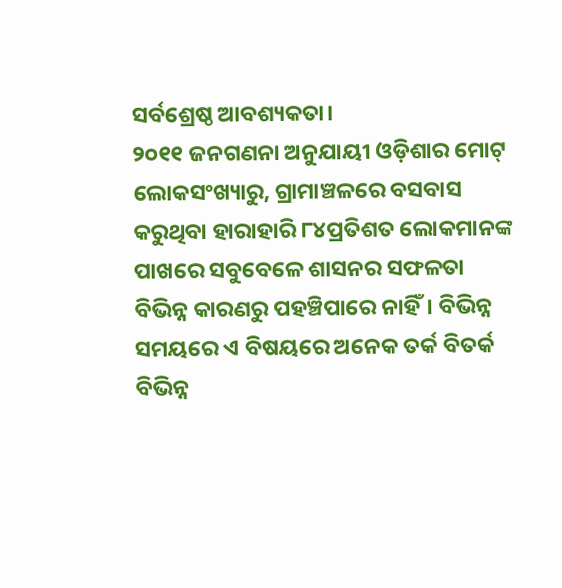ସର୍ବଶ୍ରେଷ୍ଠ ଆବଶ୍ୟକତା।
୨୦୧୧ ଜନଗଣନା ଅନୁଯାୟୀ ଓଡ଼ିଶାର ମୋଟ୍ ଲୋକସଂଖ୍ୟାରୁ, ଗ୍ରାମାଞ୍ଚଳରେ ବସବାସ କରୁଥିବା ହାରାହାରି ୮୪ପ୍ରତିଶତ ଲୋକମାନଙ୍କ ପାଖରେ ସବୁବେଳେ ଶାସନର ସଫଳତା ବିଭିନ୍ନ କାରଣରୁ ପହଞ୍ଚିପାରେ ନାହିଁ। ବିଭିନ୍ନ ସମୟରେ ଏ ବିଷୟରେ ଅନେକ ତର୍କ ବିତର୍କ ବିଭିନ୍ନ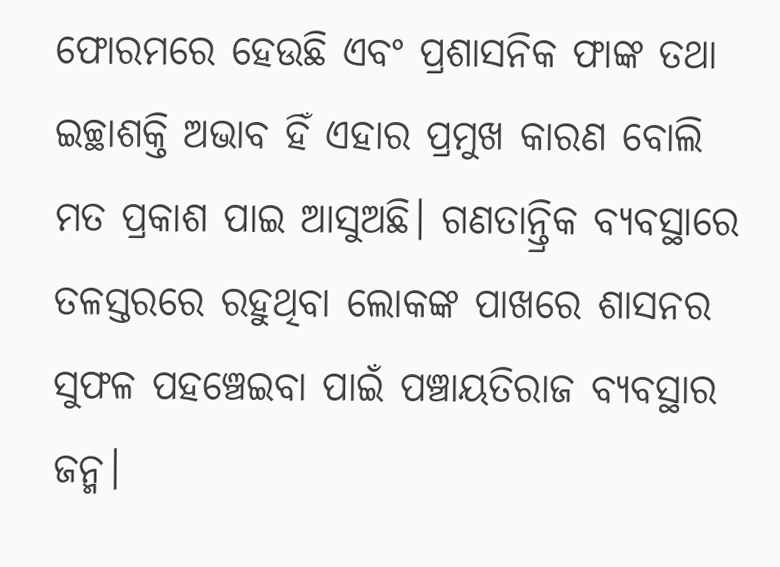ଫୋରମରେ ହେଉଛି ଏବଂ ପ୍ରଶାସନିକ ଫାଙ୍କ ତଥା ଇଚ୍ଛାଶକ୍ତି ଅଭାବ ହିଁ ଏହାର ପ୍ରମୁଖ କାରଣ ବୋଲି ମତ ପ୍ରକାଶ ପାଇ ଆସୁଅଛି। ଗଣତାନ୍ତ୍ରିକ ବ୍ୟବସ୍ଥାରେ ତଳସ୍ତରରେ ରହୁଥିବା ଲୋକଙ୍କ ପାଖରେ ଶାସନର ସୁଫଳ ପହଞ୍ଚେଇବା ପାଇଁ ପଞ୍ଚାୟତିରାଜ ବ୍ୟବସ୍ଥାର ଜନ୍ମ।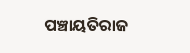ପଞ୍ଚାୟତିରାଜ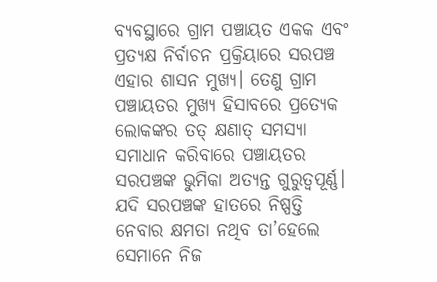ବ୍ୟବସ୍ଥାରେ ଗ୍ରାମ ପଞ୍ଚାୟତ ଏକକ ଏବଂ ପ୍ରତ୍ୟକ୍ଷ ନିର୍ବାଚନ ପ୍ରକ୍ରିୟାରେ ସରପଞ୍ଚ ଏହାର ଶାସନ ମୁଖ୍ୟ। ତେଣୁ ଗ୍ରାମ ପଞ୍ଚାୟତର ମୁଖ୍ୟ ହିସାବରେ ପ୍ରତ୍ୟେକ ଲୋକଙ୍କର ତତ୍ କ୍ଷଣାତ୍ ସମସ୍ୟା ସମାଧାନ କରିବାରେ ପଞ୍ଚାୟତର ସରପଞ୍ଚଙ୍କ ଭୁମିକା ଅତ୍ୟନ୍ତ ଗୁରୁତ୍ୱପୂର୍ଣ୍ଣ। ଯଦି ସରପଞ୍ଚଙ୍କ ହାତରେ ନିଷ୍ପତ୍ତି ନେବାର କ୍ଷମତା ନଥିବ ତା’ହେଲେ ସେମାନେ ନିଜ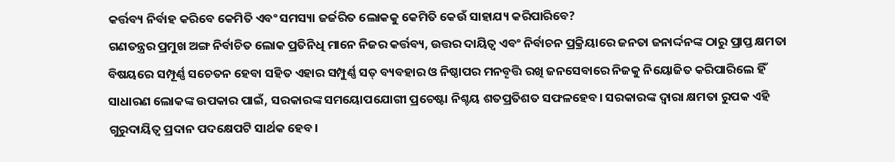କର୍ତ୍ତବ୍ୟ ନିର୍ବାହ କରିବେ କେମିତି ଏବଂ ସମସ୍ୟା ଜର୍ଜରିତ ଲୋକକୁ କେମିତି କେଉଁ ସାହାଯ୍ୟ କରିପାରିବେ?
ଗଣତନ୍ତ୍ରର ପ୍ରମୁଖ ଅଙ୍ଗ ନିର୍ବାଚିତ ଲୋକ ପ୍ରତିନିଧି ମାନେ ନିଜର କର୍ତ୍ତବ୍ୟ, ଉତ୍ତର ଦାୟିତ୍ୱ ଏବଂ ନିର୍ବାଚନ ପ୍ରକ୍ରିୟାରେ ଜନତା ଜନାର୍ଦ୍ଦନଙ୍କ ଠାରୁ ପ୍ରାପ୍ତ କ୍ଷମତା ବିଷୟରେ ସମ୍ପୂର୍ଣ୍ଣ ସଚେତନ ହେବା ସହିତ ଏହାର ସମ୍ପୁର୍ଣ୍ଣ ସତ୍ ବ୍ୟବହାର ଓ ନିଷ୍ଠାପର ମନବୄତ୍ତି ରଖି ଜନସେବାରେ ନିଜକୁ ନିୟୋଜିତ କରିପାରିଲେ ହିଁ ସାଧାରଣ ଲୋକଙ୍କ ଉପକାର ପାଇଁ, ସରକାରଙ୍କ ସମୟୋପଯୋଗୀ ପ୍ରଚେଷ୍ଟା ନିଶ୍ଚୟ ଶତପ୍ରତିଶତ ସଫଳହେବ। ସରକାରଙ୍କ ଦ୍ଵାରା କ୍ଷମତା ରୁପକ ଏହି ଗୁରୁଦାୟିତ୍ୱ ପ୍ରଦାନ ପଦକ୍ଷେପଟି ସାର୍ଥକ ହେବ।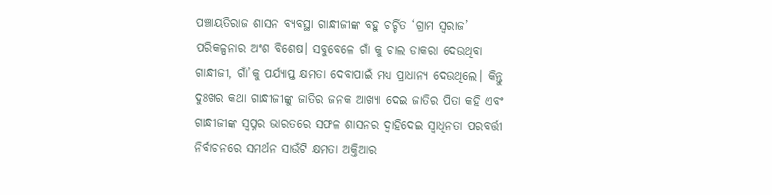ପଞ୍ଚାୟତିରାଜ ଶାସନ ବ୍ୟବସ୍ଥା ଗାନ୍ଧୀଜୀଙ୍କ ବହୁ ଚର୍ଚ୍ଚିତ ‘ଗ୍ରାମ ସ୍ଵରାଜ’ ପରିକଳ୍ପନାର ଅଂଶ ବିଶେଷ। ସବୁବେଳେ ଗାଁ କୁ ଚାଲ ଡାକରା ଦେଉଥିବା ଗାନ୍ଧୀଜୀ, ଗାଁ’କୁ ପର୍ଯ୍ୟାପ୍ତ କ୍ଷମତା ଦେବାପାଇଁ ମଧ୍ୟ ପ୍ରାଧାନ୍ୟ ଦେଉଥିଲେ। କିନ୍ତୁ ଦୁଃଖର କଥା ଗାନ୍ଧୀଜୀଙ୍କୁ ଜାତିର ଜନକ ଆଖ୍ୟା ଦେଇ ଜାତିର ପିତା କହି ଏବଂ ଗାନ୍ଧୀଜୀଙ୍କ ସ୍ଵପ୍ନର ଭାରତରେ ସଫଳ ଶାସନର ଦ୍ଵାହିଦେଇ ସ୍ଵାଧିନତା ପରବର୍ତ୍ତୀ ନିର୍ବାଚନରେ ସମର୍ଥନ ସାଉଁଟି କ୍ଷମତା ଅକ୍ତିଆର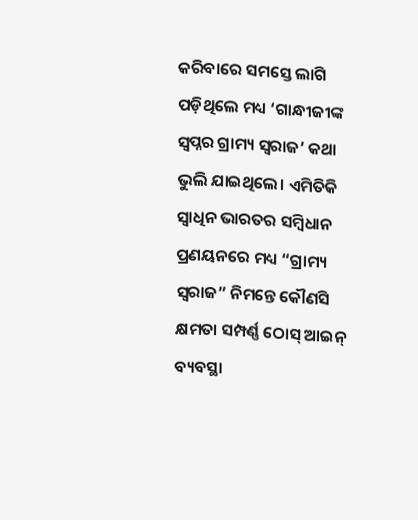କରିବାରେ ସମସ୍ତେ ଲାଗି ପଡ଼ିଥିଲେ ମଧ୍ୟ ‘ଗାନ୍ଧୀଜୀଙ୍କ ସ୍ଵପ୍ନର ଗ୍ରାମ୍ୟ ସ୍ଵରାଜ’ କଥା ଭୁଲି ଯାଇଥିଲେ। ଏମିତିକି ସ୍ଵାଧିନ ଭାରତର ସମ୍ଵିଧାନ ପ୍ରଣୟନରେ ମଧ୍ୟ “ଗ୍ରାମ୍ୟ ସ୍ଵରାଜ” ନିମନ୍ତେ କୌଣସି କ୍ଷମତା ସମ୍ପର୍ଣ୍ଣ ଠୋସ୍ ଆଇନ୍ ବ୍ୟବସ୍ଥା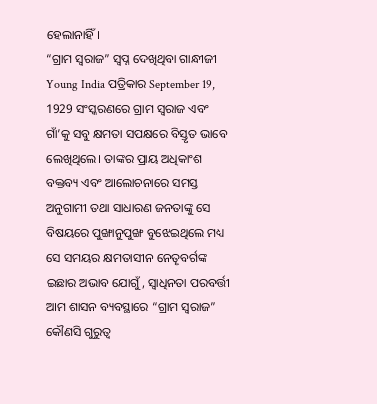ହେଲାନାହିଁ।
“ଗ୍ରାମ ସ୍ଵରାଜ” ସ୍ଵପ୍ନ ଦେଖିଥିବା ଗାନ୍ଧୀଜୀ Young India ପତ୍ରିକାର September 19, 1929 ସଂସ୍କରଣରେ ଗ୍ରାମ ସ୍ଵରାଜ ଏବଂ ଗାଁ’କୁ ସବୁ କ୍ଷମତା ସପକ୍ଷରେ ବିସ୍ତୃତ ଭାବେ ଲେଖିଥିଲେ। ତାଙ୍କର ପ୍ରାୟ ଅଧିକାଂଶ ବକ୍ତବ୍ୟ ଏବଂ ଆଲୋଚନାରେ ସମସ୍ତ ଅନୁଗାମୀ ତଥା ସାଧାରଣ ଜନତାଙ୍କୁ ସେ ବିଷୟରେ ପୁଙ୍ଖାନୁପୁଙ୍ଖ ବୁଝେଇଥିଲେ ମଧ୍ୟ ସେ ସମୟର କ୍ଷମତାସୀନ ନେତୄବର୍ଗଙ୍କ ଇଛାର ଅଭାବ ଯୋଗୁଁ, ସ୍ଵାଧିନତା ପରବର୍ତ୍ତୀ ଆମ ଶାସନ ବ୍ୟବସ୍ଥାରେ “ଗ୍ରାମ ସ୍ଵରାଜ” କୌଣସି ଗୁରୁତ୍ୱ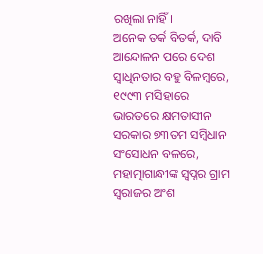ରଖିଲା ନାହିଁ।
ଅନେକ ତର୍କ ବିତର୍କ, ଦାବି ଆନ୍ଦୋଳନ ପରେ ଦେଶ ସ୍ଵାଧିନତାର ବହୁ ବିଳମ୍ବରେ, ୧୯୯୩ ମସିହାରେ ଭାରତରେ କ୍ଷମତାସୀନ ସରକାର ୭୩ତମ ସମ୍ଵିଧାନ ସଂସୋଧନ ବଳରେ, ମହାତ୍ମାଗାନ୍ଧୀଙ୍କ ସ୍ଵପ୍ନର ଗ୍ରାମ ସ୍ଵରାଜର ଅଂଶ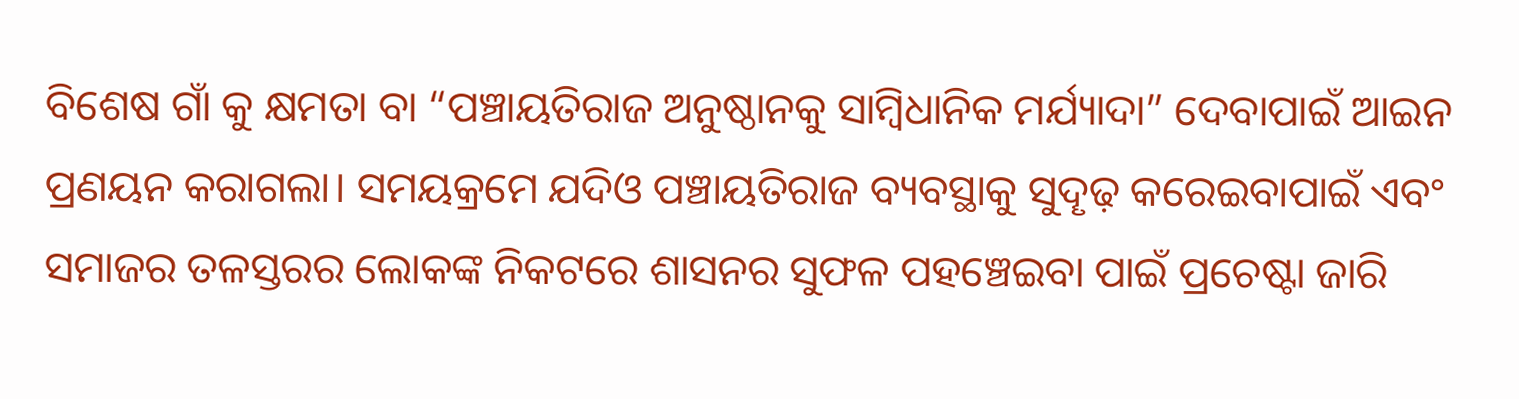ବିଶେଷ ଗାଁ କୁ କ୍ଷମତା ବା “ପଞ୍ଚାୟତିରାଜ ଅନୁଷ୍ଠାନକୁ ସାମ୍ଵିଧାନିକ ମର୍ଯ୍ୟାଦା” ଦେବାପାଇଁ ଆଇନ ପ୍ରଣୟନ କରାଗଲା। ସମୟକ୍ରମେ ଯଦିଓ ପଞ୍ଚାୟତିରାଜ ବ୍ୟବସ୍ଥାକୁ ସୁଦୄଢ଼ କରେଇବାପାଇଁ ଏବଂ ସମାଜର ତଳସ୍ତରର ଲୋକଙ୍କ ନିକଟରେ ଶାସନର ସୁଫଳ ପହଞ୍ଚେଇବା ପାଇଁ ପ୍ରଚେଷ୍ଟା ଜାରି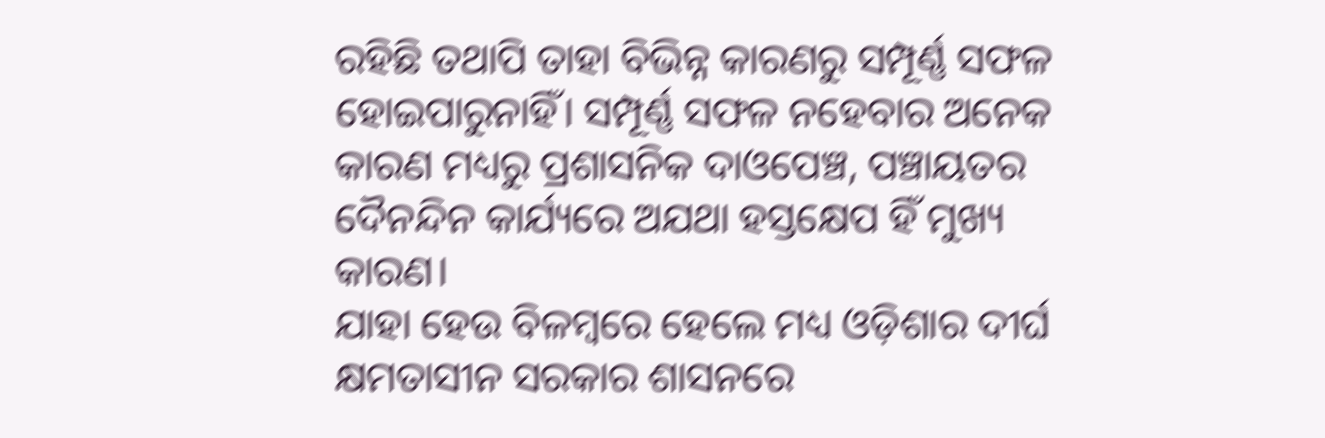ରହିଛି ତଥାପି ତାହା ବିଭିନ୍ନ କାରଣରୁ ସମ୍ପୂର୍ଣ୍ଣ ସଫଳ ହୋଇପାରୁନାହିଁ। ସମ୍ପୂର୍ଣ୍ଣ ସଫଳ ନହେବାର ଅନେକ କାରଣ ମଧ୍ୟରୁ ପ୍ରଶାସନିକ ଦାଓପେଞ୍ଚ, ପଞ୍ଚାୟତର ଦୈନନ୍ଦିନ କାର୍ଯ୍ୟରେ ଅଯଥା ହସ୍ତକ୍ଷେପ ହିଁ ମୁଖ୍ୟ କାରଣ।
ଯାହା ହେଉ ବିଳମ୍ବରେ ହେଲେ ମଧ୍ୟ ଓଡ଼ିଶାର ଦୀର୍ଘ କ୍ଷମତାସୀନ ସରକାର ଶାସନରେ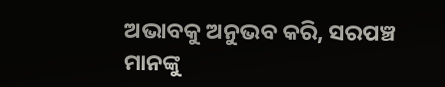ଅଭାବକୁ ଅନୁଭବ କରି, ସରପଞ୍ଚ ମାନଙ୍କୁ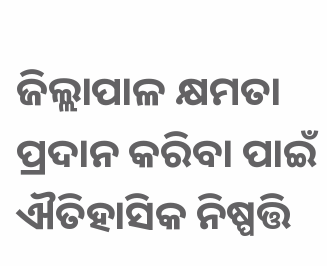ଜିଲ୍ଲାପାଳ କ୍ଷମତା ପ୍ରଦାନ କରିବା ପାଇଁ ଐତିହାସିକ ନିଷ୍ପତ୍ତି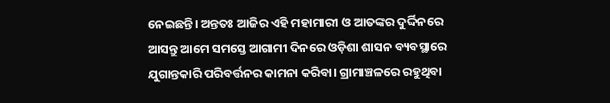ନେଇଛନ୍ତି। ଅନ୍ତତଃ ଆଜିର ଏହି ମହାମାରୀ ଓ ଆତଙ୍କର ଦୁର୍ଦ୍ଦିନରେ ଆସନ୍ତୁ ଆମେ ସମସ୍ତେ ଆଗାମୀ ଦିନରେ ଓଡ଼ିଶା ଶାସନ ବ୍ୟବସ୍ଥାରେ ଯୁଗାନ୍ତକାରି ପରିବର୍ତ୍ତନର କାମନା କରିବା। ଗ୍ରାମାଞ୍ଚଳରେ ରହୁଥିବା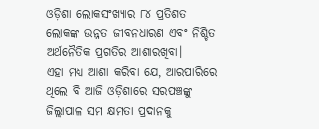ଓଡ଼ିଶା ଲୋକସଂଖ୍ୟାର ୮୪ ପ୍ରତିଶତ ଲୋକଙ୍କ ଉନ୍ନତ ଜୀବନଧାରଣ ଏବଂ ନିଶ୍ଚିତ ଅର୍ଥନୈତିକ ପ୍ରଗତିର ଆଶାରଖିବା।
ଏହା ମଧ୍ୟ ଆଶା କରିବା ଯେ, ଆରପାରିରେ ଥିଲେ ବି ଆଜି ଓଡ଼ିଶାରେ ସରପଞ୍ଚଙ୍କୁ ଜିଲ୍ଲାପାଳ ସମ କ୍ଷମତା ପ୍ରଦାନକୁ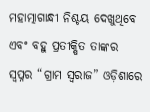ମହାତ୍ମାଗାନ୍ଧୀ ନିଶ୍ଚୟ ଦେଖୁଥିବେ ଏବଂ ବହୁ ପ୍ରତୀକ୍ଷିତ ତାଙ୍କର ସ୍ଵପ୍ନର “ଗ୍ରାମ ସ୍ଵରାଜ” ଓଡ଼ିଶାରେ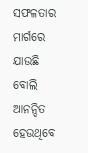ସଫଳତାର ମାର୍ଗରେ ଯାଉଛି ବୋଲି ଆନନ୍ଦିତ ହେଉଥିବେ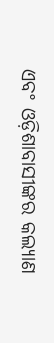ଏବଂ ଓଡ଼ିଶାବାସୀଙ୍କର କଲ୍ୟାଣ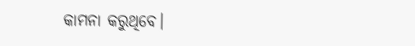କାମନା କରୁଥିବେ।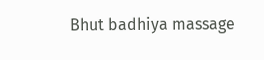Bhut badhiya massage